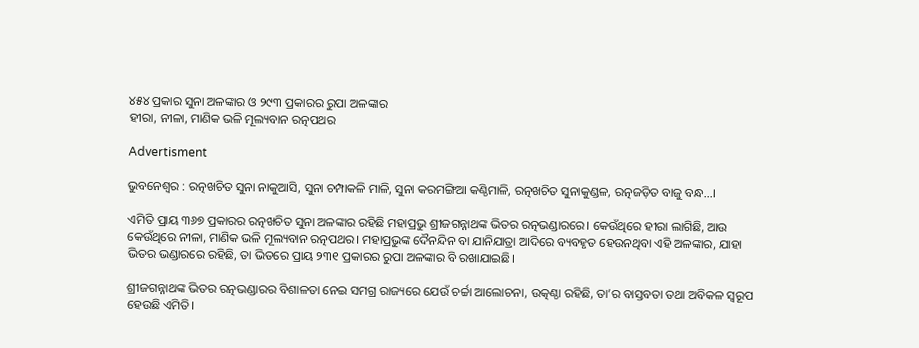୪୫୪ ପ୍ରକାର ସୁନା ଅଳଙ୍କାର ଓ ୨୯୩ ପ୍ରକାରର ରୁପା ଅଳଙ୍କାର
ହୀରା, ନୀଳା, ମାଣିକ ଭଳି ମୂଲ୍ୟବାନ ରତ୍ନପଥର

Advertisment

ଭୁବନେଶ୍ୱର : ରତ୍ନଖଚିତ ସୁନା ନାକୁଆସି, ସୁନା ଚମ୍ପାକଳି ମାଳି, ସୁନା କରମଙ୍ଗିଆ କଣ୍ଠିମାଳି, ରତ୍ନଖଚିତ ସୁନାକୁଣ୍ଡଳ, ରତ୍ନଜଡ଼ିତ ବାଜୁ ବନ୍ଧ...।

ଏମିତି ପ୍ରାୟ ୩୬୭ ପ୍ରକାରର ରତ୍ନଖଚିତ ସୁନା ଅଳଙ୍କାର ରହିଛି ମହାପ୍ରଭୁ ଶ୍ରୀଜଗନ୍ନାଥଙ୍କ ଭିତର ରତ୍ନଭଣ୍ଡାରରେ। କେଉଁଥିରେ ହୀରା ଲାଗିଛି, ଆଉ କେଉଁଥିରେ ନୀଳା, ମାଣିକ ଭଳି ମୂଲ୍ୟବାନ ରତ୍ନପଥର। ମହାପ୍ରଭୁଙ୍କ ଦୈନନ୍ଦିନ ବା ଯାନିଯାତ୍ରା ଆଦିରେ ବ୍ୟବହୃତ ହେଉନଥିବା ଏହି ଅଳଙ୍କାର, ଯାହା ଭିତର ଭଣ୍ଡାରରେ ରହିଛି, ତା ଭିତରେ ପ୍ରାୟ ୨୩୧ ପ୍ରକାରର ରୁପା ଅଳଙ୍କାର ବି ରଖାଯାଇଛି।

ଶ୍ରୀଜଗନ୍ନାଥଙ୍କ ଭିତର ରତ୍ନଭଣ୍ଡାରର ବିଶାଳତା ନେଇ ସମଗ୍ର ରାଜ୍ୟରେ ଯେଉଁ ଚର୍ଚ୍ଚା ଆଲୋଚନା, ଉତ୍କଣ୍ଠା ରହିଛି, ତା’ର ବାସ୍ତବତା ତଥା ଅବିକଳ ସ୍ୱରୂପ ହେଉଛି ଏମିତି।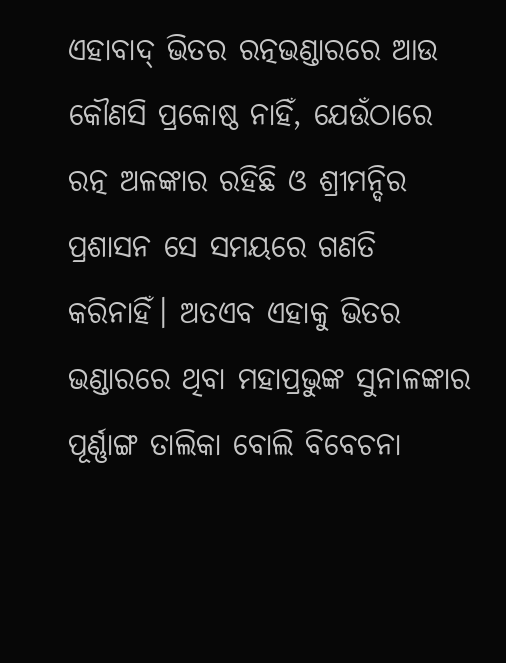ଏହାବାଦ୍‌ ଭିତର ରତ୍ନଭଣ୍ଡାରରେ ଆଉ କୌଣସି ପ୍ରକୋଷ୍ଠ ନାହିଁ, ଯେଉଁଠାରେ ରତ୍ନ ଅଳଙ୍କାର ରହିଛି ଓ ଶ୍ରୀମନ୍ଦିର ପ୍ରଶାସନ ସେ ସମୟରେ ଗଣତି କରିନାହିଁ। ଅତଏବ ଏହାକୁ ଭିତର ଭଣ୍ଡାରରେ ଥିବା ମହାପ୍ରଭୁଙ୍କ ସୁନାଳଙ୍କାର ପୂର୍ଣ୍ଣାଙ୍ଗ ତାଲିକା ବୋଲି ବିବେଚନା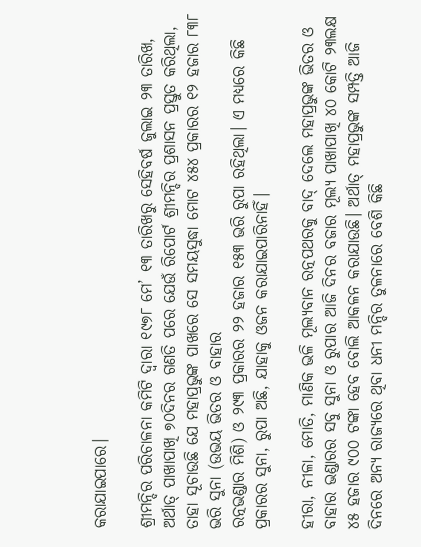କରାଯାଇପାରେ।

ଶ୍ରୀମନ୍ଦିର ପରିଚାଳନା କମିଟି ଦ୍ୱାରା ୧୯୭୮ ମେ’ ୧୩ ତାରିଖରୁ ସେହିବର୍ଷ ଜୁଲାଇ ୨୩ ତାରିଖ, ଅର୍ଥାତ୍‌ ପାଖାପାଖି ୭୦ଦିନର ଗଣତି ପରେ ଯେଉଁ ରିପୋର୍ଟ ଶ୍ରୀମନ୍ଦିର ପ୍ରଶାସନ ପ୍ରସ୍ତୁତ କରିଥିଲା, ତାହା ସୂଚାଉଛି ଯେ ମହାପ୍ରଭୁଙ୍କ ପାଖରେ ସେ ସମୟସୁଦ୍ଧା ମୋଟ ୪୫୪ ପ୍ରକାରର ୧୨ ହଜାର ୮୩୮ ଭରି ସୁନା (ଉଭୟ ଭିତର ଓ ବାହାର
ରତ୍ନଭଣ୍ଡାର ମିଶି) ଓ ୨୯୩ ପ୍ରକାରର ୨୨ ହଜାର ୧୫୩ ଭରି ରୁପା ରହିଥିଲା। ଏ ମଧ୍ୟରେ କିଛି ପ୍ରକାରର ସୁନା, ରୁପା ଅଛି, ଯାହାକୁ ଓଜନ କରାଯାଇପାରିନାହିଁ।

ହୀରା, ନୀଳା, ମୋତି, ମାଣିକ ଭଳି ମୂଲ୍ୟବାନ ରତ୍ନପଥରକୁ ବାଦ୍‌ ଦେଲେ ମହାପ୍ରଭୁଙ୍କ ଭିତର ଓ ବାହାର ଭଣ୍ଡାରର ସବୁ ସୁନା ଓ ରୁପାର ଆଜି ଦିନର ବଜାର ମୂଲ୍ୟ ପାଖାପାଖି ୪୦ କୋଟି ୨୩ଲକ୍ଷ ୪୫ ହଜାର ୯୦୦ ଟଙ୍କା ହେବ ବୋଲି ଆକଳନ କରାଯାଉଛି। ଅର୍ଥାତ୍‌ ମହାପ୍ରଭୁଙ୍କ ସମ୍ପତ୍ତି ଆଜି ଦିନରେ ଅନ୍ୟ ରାଜ୍ୟରେ ଥିବା ଧନୀ ମନ୍ଦିର ତୁଳନାରେ ବେଶି କିଛି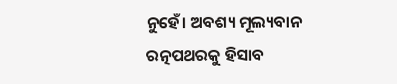ନୁହେଁ। ଅବଶ୍ୟ ମୂଲ୍ୟବାନ ରତ୍ନପଥରକୁ ହିସାବ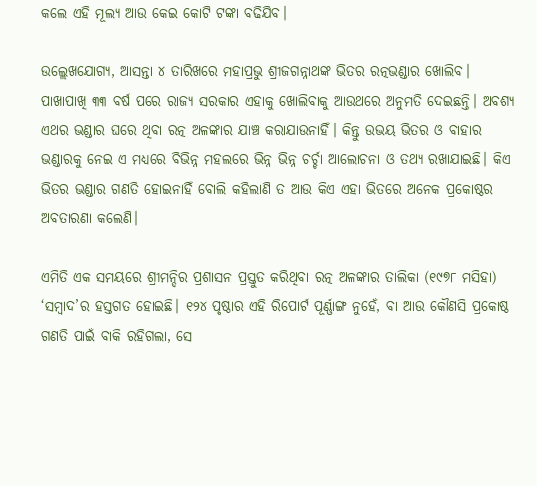କଲେ ଏହି ମୂଲ୍ୟ ଆଉ କେଇ କୋଟି ଟଙ୍କା ବଢିଯିବ।

ଉଲ୍ଲେଖଯୋଗ୍ୟ, ଆସନ୍ତା ୪ ତାରିଖରେ ମହାପ୍ରଭୁ ଶ୍ରୀଜଗନ୍ନାଥଙ୍କ ଭିତର ରତ୍ନଭଣ୍ଡାର ଖୋଲିବ। ପାଖାପାଖି ୩୩ ବର୍ଷ ପରେ ରାଜ୍ୟ ସରକାର ଏହାକୁ ଖୋଲିବାକୁ ଆଉଥରେ ଅନୁମତି ଦେଇଛନ୍ତି। ଅବଶ୍ୟ ଏଥର ଭଣ୍ଡାର ଘରେ ଥିବା ରତ୍ନ ଅଳଙ୍କାର ଯାଞ୍ଚ କରାଯାଉନାହିଁ। କିନ୍ତୁ ଉଭୟ ଭିତର ଓ ବାହାର ଭଣ୍ଡାରକୁ ନେଇ ଏ ମଧ୍ୟରେ ବିଭିନ୍ନ ମହଲରେ ଭିନ୍ନ ଭିନ୍ନ ଚର୍ଚ୍ଚା ଆଲୋଚନା ଓ ତଥ୍ୟ ରଖାଯାଇଛି। କିଏ ଭିତର ଭଣ୍ଡାର ଗଣତି ହୋଇନାହିଁ ବୋଲି କହିଲାଣି ତ ଆଉ କିଏ ଏହା ଭିତରେ ଅନେକ ପ୍ରକୋଷ୍ଠର ଅବତାରଣା କଲେଣି।

ଏମିତି ଏକ ସମୟରେ ଶ୍ରୀମନ୍ଦିର ପ୍ରଶାସନ ପ୍ରସ୍ତୁତ କରିଥିବା ରତ୍ନ ଅଳଙ୍କାର ତାଲିକା (୧୯୭୮ ମସିହା) ‘ସମ୍ବାଦ’ର ହସ୍ତଗତ ହୋଇଛି। ୧୨୪ ପୃଷ୍ଠାର ଏହି ରିପୋର୍ଟ ପୂର୍ଣ୍ଣାଙ୍ଗ ନୁହେଁ, ବା ଆଉ କୌଣସି ପ୍ରକୋଷ୍ଠ ଗଣତି ପାଇଁ ବାକି ରହିଗଲା, ସେ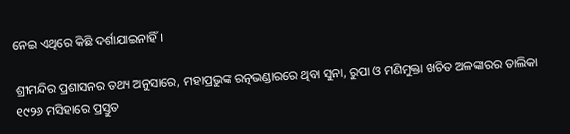ନେଇ ଏଥିରେ କିଛି ଦର୍ଶାଯାଇନାହିଁ।

ଶ୍ରୀମନ୍ଦିର ପ୍ରଶାସନର ତଥ୍ୟ ଅନୁସାରେ, ମହାପ୍ରଭୁଙ୍କ ରତ୍ନଭଣ୍ଡାରରେ ଥିବା ସୁନା, ରୁପା ଓ ମଣିମୁକ୍ତା ଖଚିତ ଅଳଙ୍କାରର ତାଲିକା ୧୯୨୬ ମସିହାରେ ପ୍ରସ୍ତୁତ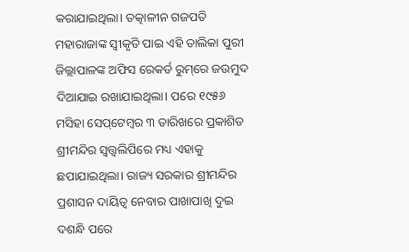କରାଯାଇଥିଲା। ତତ୍କାଳୀନ ଗଜପତି ମହାରାଜାଙ୍କ ସ୍ୱୀକୃତି ପାଇ ଏହି ତାଲିକା ପୁରୀ ଜିଲ୍ଲାପାଳଙ୍କ ଅଫିସ ରେକର୍ଡ ରୁମ୍‌ରେ ଜଉମୁଦ ଦିଆଯାଇ ରଖାଯାଇଥିଲା। ପରେ ୧୯୫୬ ମସିହା ସେପ୍‌ଟେମ୍ବର ୩ ତାରିଖରେ ପ୍ରକାଶିତ ଶ୍ରୀମନ୍ଦିର ସ୍ୱତ୍ତ୍ୱଲିପିରେ ମଧ୍ୟ ଏହାକୁ ଛପାଯାଇଥିଲା। ରାଜ୍ୟ ସରକାର ଶ୍ରୀମନ୍ଦିର ପ୍ରଶାସନ ଦାୟିତ୍ୱ ନେବାର ପାଖାପାଖି ଦୁଇ ଦଶନ୍ଧି ପରେ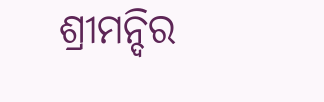ଶ୍ରୀମନ୍ଦିର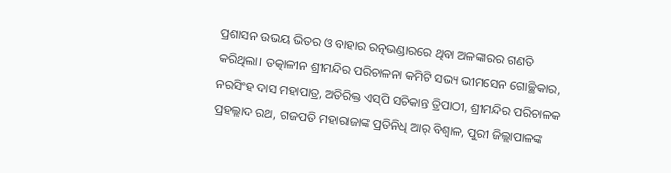ପ୍ରଶାସନ ଉଭୟ ଭିତର ଓ ବାହାର ରତ୍ନଭଣ୍ଡାରରେ ଥିବା ଅଳଙ୍କାରର ଗଣତି କରିଥିଲା। ତତ୍କାଳୀନ ଶ୍ରୀମନ୍ଦିର ପରିଚାଳନା କମିଟି ସଭ୍ୟ ଭୀମସେନ ଗୋଚ୍ଛିକାର, ନରସିଂହ ଦାସ ମହାପାତ୍ର, ଅତିରିକ୍ତ ଏସ୍‌ପି ସଚିକାନ୍ତ ତ୍ରିପାଠୀ, ଶ୍ରୀମନ୍ଦିର ପରିଚାଳକ ପ୍ରହଲ୍ଲାଦ ରଥ, ଗଜପତି ମହାରାଜାଙ୍କ ପ୍ରତିନିଧି ଆର୍‌ ବିଶ୍ୱାଳ, ପୁରୀ ଜିଲ୍ଲାପାଳଙ୍କ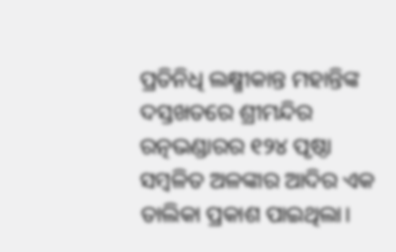ପ୍ରତିନିଧି ଲକ୍ଷ୍ମୀକାନ୍ତ ମହାନ୍ତିଙ୍କ ଦସ୍ତଖତରେ ଶ୍ରୀମନ୍ଦିର ରତ୍ନଭଣ୍ଡାରର ୧୨୪ ପୃଷ୍ଠା ସମ୍ବଳିତ ଅଳଙ୍କାର ଆଦିର ଏକ ତାଲିକା ପ୍ରକାଶ ପାଇଥିଲା।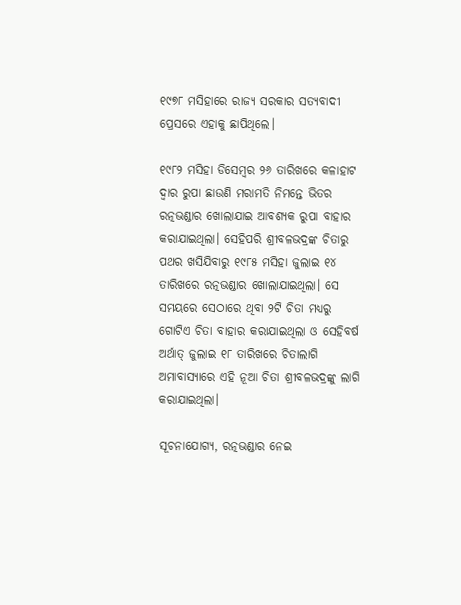୧୯୭୮ ମସିହାରେ ରାଜ୍ୟ ସରକାର ସତ୍ୟବାଦୀ ପ୍ରେସରେ ଏହାକୁ ଛାପିଥିଲେ।

୧୯୮୨ ମସିହା ଡିସେମ୍ବର ୨୬ ତାରିଖରେ କଳାହାଟ ଦ୍ୱାର ରୁପା ଛାଉଣି ମରାମତି ନିମନ୍ତେ ଭିତର ରତ୍ନଭଣ୍ଡାର ଖୋଲାଯାଇ ଆବଶ୍ୟକ ରୁପା ବାହାର କରାଯାଇଥିଲା। ସେହିପରି ଶ୍ରୀବଳଭଦ୍ରଙ୍କ ଚିତାରୁ ପଥର ଖସିଯିବାରୁ ୧୯୮୫ ମସିହା ଜୁଲାଇ ୧୪ ତାରିଖରେ ରତ୍ନଭଣ୍ଡାର ଖୋଲାଯାଇଥିଲା। ସେ ସମୟରେ ସେଠାରେ ଥିବା ୨ଟି ଚିତା ମଧ୍ୟରୁ ଗୋଟିଏ ଚିତା ବାହାର କରାଯାଇଥିଲା ଓ ସେହିବର୍ଷ ଅର୍ଥାତ୍‌ ଜୁଲାଇ ୧୮ ତାରିଖରେ ଚିତାଲାଗି ଅମାବାସ୍ୟାରେ ଏହି ନୂଆ ଚିତା ଶ୍ରୀବଳଭଦ୍ରଙ୍କୁ ଲାଗି କରାଯାଇଥିଲା।

ସୂଚନାଯୋଗ୍ୟ, ରତ୍ନଭଣ୍ଡାର ନେଇ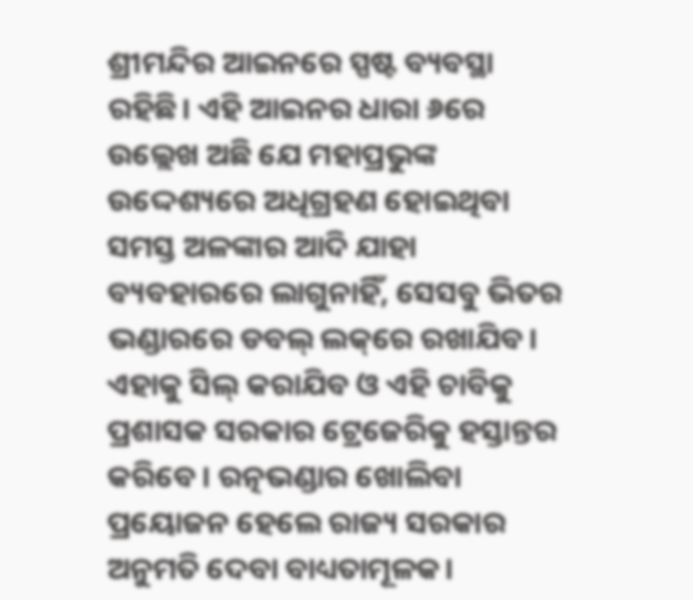ଶ୍ରୀମନ୍ଦିର ଆଇନରେ ସ୍ପଷ୍ଟ ବ୍ୟବସ୍ଥା ରହିଛି। ଏହି ଆଇନର ଧାରା ୬ରେ ଉଲ୍ଲେଖ ଅଛି ଯେ ମହାପ୍ରଭୁଙ୍କ ଉଦ୍ଦେଶ୍ୟରେ ଅଧିଗ୍ରହଣ ହୋଇଥିବା ସମସ୍ତ ଅଳଙ୍କାର ଆଦି ଯାହା ବ୍ୟବହାରରେ ଲାଗୁନାହିଁ, ସେସବୁ ଭିତର ଭଣ୍ଡାରରେ ଡବଲ୍‌ ଲକ୍‌ରେ ରଖାଯିବ। ଏହାକୁ ସିଲ୍‌ କରାଯିବ ଓ ଏହି ଚାବିକୁ ପ୍ରଶାସକ ସରକାର ଟ୍ରେଜେରିକୁ ହସ୍ତାନ୍ତର କରିବେ। ରତ୍ନଭଣ୍ଡାର ଖୋଲିବା ପ୍ରୟୋଜନ ହେଲେ ରାଜ୍ୟ ସରକାର ଅନୁମତି ଦେବା ବାଧ୍ୟତାମୂଳକ।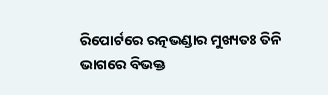ରିପୋର୍ଟରେ ରତ୍ନଭଣ୍ଡାର ମୁଖ୍ୟତଃ ତିନି ଭାଗରେ ବିଭକ୍ତ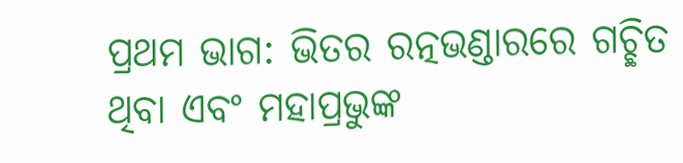ପ୍ରଥମ ଭାଗ: ଭିତର ରତ୍ନଭଣ୍ଡାରରେ ଗଚ୍ଛିତ ଥିବା ଏବଂ ମହାପ୍ରଭୁଙ୍କ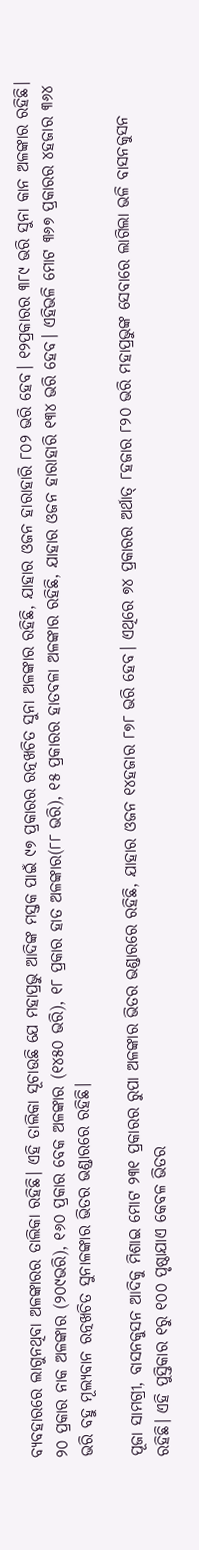ବ୍ୟବହାରରେ ଲାଗୁନଥିବା ଅଳଙ୍କାରର ତାଲିକା ରହିଛି। ଏହି ତାଲିକା ସୂଚାଉଛି ଯେ ମହାପ୍ରଭୁ ଆଦିଙ୍କ ମସ୍ତକ ପାଇଁ ୯୭ ପ୍ରକାରର ରତ୍ନଖଚିତ ସୁନା ଅଳଙ୍କାର ରହିଛି, ଯାହାର ଓଜନ ହାରାହାରି ୮୦୨ ଭରି ହେବ। ୧୨ପ୍ରକାରର ୩୮୯ ଭରି ସୁନା କାନ ଅଳଙ୍କାର ରହିଛି। ୨୦ ପ୍ରକାର ନାକ ଅଳଙ୍କାର (୨୦୯ଭରି), ୧୬୦ ପ୍ରକାର ବେକ ଅଳଙ୍କାର (୧୪୫୦ ଭରି), ୧୮ ପ୍ରକାର ହାତ ଅଳଙ୍କାର(୮୮ ଭରି), ୧୫ ପ୍ରକାରର ହାତବଳା ଅଳଙ୍କାର ରହିଛି, ଯାହାର ଓଜନ ହାରାହାରି ୧୩୪ ଭରି ହେବ। ଏହିଭଳି ମୋଟ ୩୬୭ ପ୍ରକାରର ୪ହଜାର ୩୬୪ ଭରି ବହୁ ମୂଲ୍ୟବାନ ରତ୍ନଖଚିତ ସୁନାଳଙ୍କାର ଭିତର ଭଣ୍ଡାରରେ ରହିଛି।

ପୂଜା ସାମଗ୍ରୀ, ବାସନକୁସନ ଆଦିକୁ ମିଶାଇ ମୋଟ ୨୩୧ ପ୍ରକାରର ରୁପା ଅଳଙ୍କାର ଭିତର ଭଣ୍ଡାରରେ ରହିଛି, ଯାହାର ଓଜନ ୧୪ହଜାର ୮୭୮ ଭରି ହେବ। ଏଥିରେ ୭୪ ପ୍ରକାରର ଅର୍ଥାତ୍‌ ୮ହଜାର ୮୨୦ ଭରି ମହାପ୍ରଭୁଙ୍କ ସେବାରେ ଲାଗିଲା ଭଳି ବାସନକୁସନ ରହିଛି। ଏହି ପୁସ୍ତିକାର ୧ରୁ ୧୦୦ ପୃଷ୍ଠାଯାଏ କେବଳ ଭିତର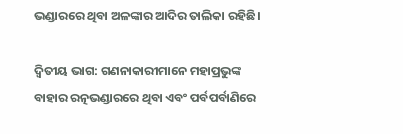ଭଣ୍ଡାରରେ ଥିବା ଅଳଙ୍କାର ଆଦିର ତାଲିକା ରହିଛି।

ଦ୍ୱିତୀୟ ଭାଗ: ଗଣନାକାରୀମାନେ ମହାପ୍ରଭୁଙ୍କ ବାହାର ରତ୍ନଭଣ୍ଡାରରେ ଥିବା ଏବଂ ପର୍ବପର୍ବାଣିରେ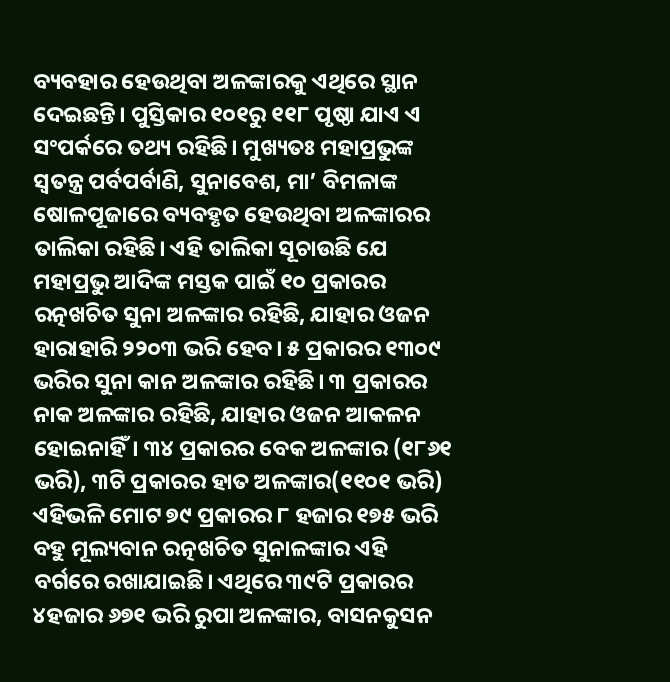ବ୍ୟବହାର ହେଉଥିବା ଅଳଙ୍କାରକୁ ଏଥିରେ ସ୍ଥାନ ଦେଇଛନ୍ତି। ପୁସ୍ତିକାର ୧୦୧ରୁ ୧୧୮ ପୃଷ୍ଠା ଯାଏ ଏ ସଂପର୍କରେ ତଥ୍ୟ ରହିଛି। ମୁଖ୍ୟତଃ ମହାପ୍ରଭୁଙ୍କ ସ୍ୱତନ୍ତ୍ର ପର୍ବପର୍ବାଣି, ସୁନାବେଶ, ମା’ ବିମଳାଙ୍କ ଷୋଳପୂଜାରେ ବ୍ୟବହୃତ ହେଉଥିବା ଅଳଙ୍କାରର ତାଲିକା ରହିଛି। ଏହି ତାଲିକା ସୂଚାଉଛି ଯେ ମହାପ୍ରଭୁ ଆଦିଙ୍କ ମସ୍ତକ ପାଇଁ ୧୦ ପ୍ରକାରର ରତ୍ନଖଚିତ ସୁନା ଅଳଙ୍କାର ରହିଛି, ଯାହାର ଓଜନ ହାରାହାରି ୨୨୦୩ ଭରି ହେବ। ୫ ପ୍ରକାରର ୧୩୦୯ ଭରିର ସୁନା କାନ ଅଳଙ୍କାର ରହିଛି। ୩ ପ୍ରକାରର ନାକ ଅଳଙ୍କାର ରହିଛି, ଯାହାର ଓଜନ ଆକଳନ ହୋଇନାହିଁ। ୩୪ ପ୍ରକାରର ବେକ ଅଳଙ୍କାର (୧୮୬୧ ଭରି), ୩ଟି ପ୍ରକାରର ହାତ ଅଳଙ୍କାର(୧୧୦୧ ଭରି) ଏହିଭଳି ମୋଟ ୭୯ ପ୍ରକାରର ୮ ହଜାର ୧୭୫ ଭରି ବହୁ ମୂଲ୍ୟବାନ ରତ୍ନଖଚିତ ସୁନାଳଙ୍କାର ଏହି ବର୍ଗରେ ରଖାଯାଇଛି। ଏଥିରେ ୩୯ଟି ପ୍ରକାରର ୪ହଜାର ୬୭୧ ଭରି ରୁପା ଅଳଙ୍କାର, ବାସନକୁସନ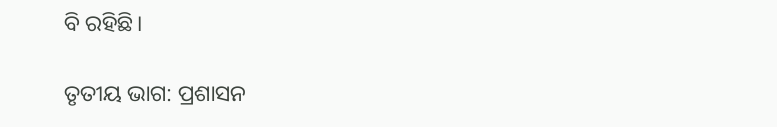ବି ରହିଛି।

ତୃତୀୟ ଭାଗ: ପ୍ରଶାସନ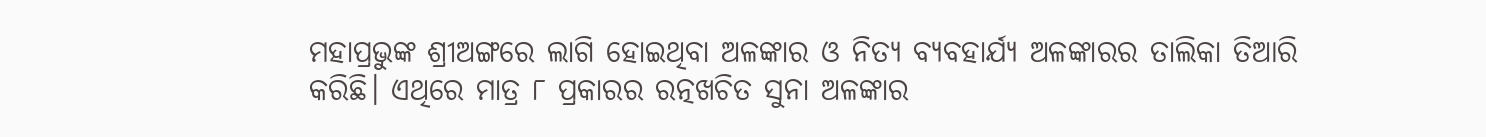ମହାପ୍ରଭୁଙ୍କ ଶ୍ରୀଅଙ୍ଗରେ ଲାଗି ହୋଇଥିବା ଅଳଙ୍କାର ଓ ନିତ୍ୟ ବ୍ୟବହାର୍ଯ୍ୟ ଅଳଙ୍କାରର ତାଲିକା ତିଆରି କରିଛି। ଏଥିରେ ମାତ୍ର ୮ ପ୍ରକାରର ରତ୍ନଖଚିତ ସୁନା ଅଳଙ୍କାର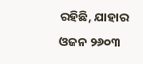ରହିଛି, ଯାହାର ଓଜନ ୨୬୦୩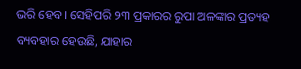ଭରି ହେବ। ସେହିପରି ୨୩ ପ୍ରକାରର ରୁପା ଅଳଙ୍କାର ପ୍ରତ୍ୟହ ବ୍ୟବହାର ହେଉଛି, ଯାହାର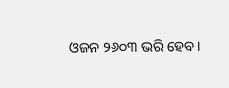ଓଜନ ୨୬୦୩ ଭରି ହେବ।